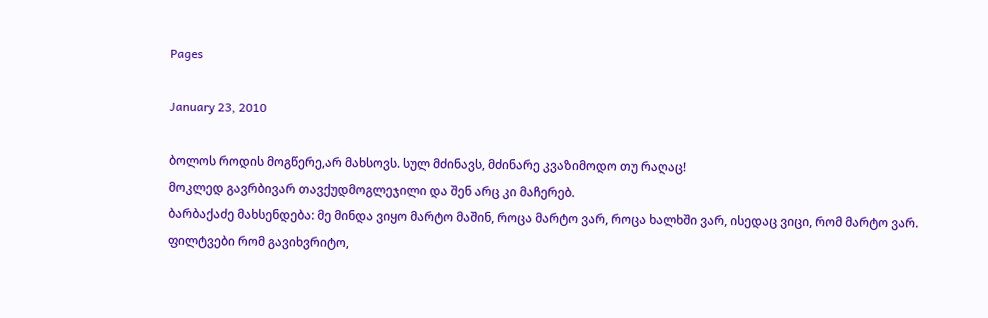Pages

January 23, 2010

ბოლოს როდის მოგწერე,არ მახსოვს. სულ მძინავს, მძინარე კვაზიმოდო თუ რაღაც!
მოკლედ გავრბივარ თავქუდმოგლეჯილი და შენ არც კი მაჩერებ.
ბარბაქაძე მახსენდება: მე მინდა ვიყო მარტო მაშინ, როცა მარტო ვარ, როცა ხალხში ვარ, ისედაც ვიცი, რომ მარტო ვარ.
ფილტვები რომ გავიხვრიტო,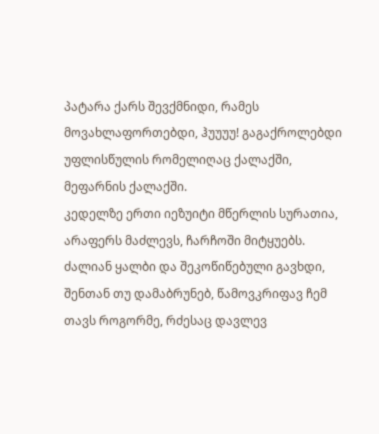პატარა ქარს შევქმნიდი, რამეს მოვახლაფორთებდი, ჰუუუუ! გაგაქროლებდი უფლისწულის რომელიღაც ქალაქში, მეფარნის ქალაქში.
კედელზე ერთი იეზუიტი მწერლის სურათია, არაფერს მაძლევს, ჩარჩოში მიტყუებს.
ძალიან ყალბი და შეკოწიწებული გავხდი, შენთან თუ დამაბრუნებ, წამოვკრიფავ ჩემ თავს როგორმე, რძესაც დავლევ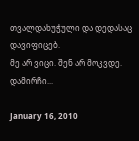თვალდახუჭული და დედასაც დავიფიცებ.
მე არ ვიცი. შენ არ მოკვდე.
დამირჩი...

January 16, 2010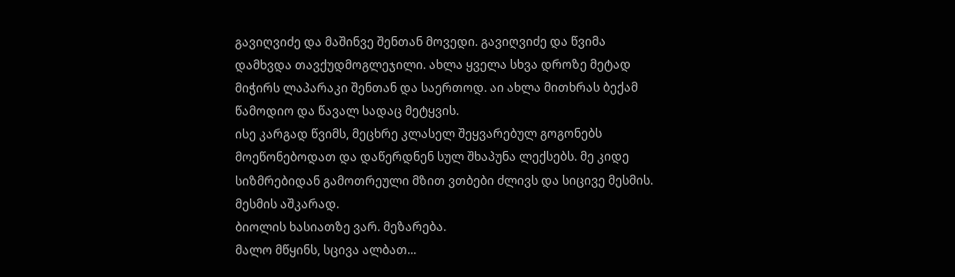გავიღვიძე და მაშინვე შენთან მოვედი. გავიღვიძე და წვიმა დამხვდა თავქუდმოგლეჯილი. ახლა ყველა სხვა დროზე მეტად მიჭირს ლაპარაკი შენთან და საერთოდ. აი ახლა მითხრას ბექამ წამოდიო და წავალ სადაც მეტყვის.
ისე კარგად წვიმს, მეცხრე კლასელ შეყვარებულ გოგონებს მოეწონებოდათ და დაწერდნენ სულ შხაპუნა ლექსებს. მე კიდე სიზმრებიდან გამოთრეული მზით ვთბები ძლივს და სიცივე მესმის. მესმის აშკარად.
ბიოლის ხასიათზე ვარ. მეზარება.
მალო მწყინს, სცივა ალბათ...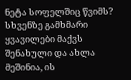ნეტა სოფელშიც წვიმს? სხვენზე გამხმარი ყვავილები მაქვს შენახული და ახლა მეშინია, ის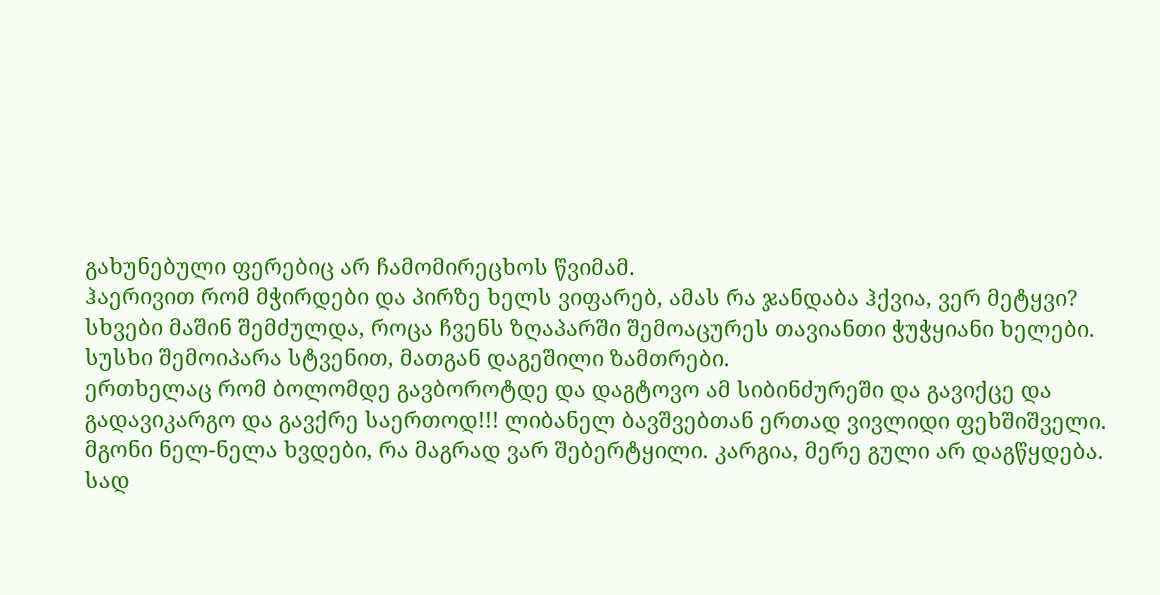გახუნებული ფერებიც არ ჩამომირეცხოს წვიმამ.
ჰაერივით რომ მჭირდები და პირზე ხელს ვიფარებ, ამას რა ჯანდაბა ჰქვია, ვერ მეტყვი?
სხვები მაშინ შემძულდა, როცა ჩვენს ზღაპარში შემოაცურეს თავიანთი ჭუჭყიანი ხელები. სუსხი შემოიპარა სტვენით, მათგან დაგეშილი ზამთრები.
ერთხელაც რომ ბოლომდე გავბოროტდე და დაგტოვო ამ სიბინძურეში და გავიქცე და გადავიკარგო და გავქრე საერთოდ!!! ლიბანელ ბავშვებთან ერთად ვივლიდი ფეხშიშველი.
მგონი ნელ-ნელა ხვდები, რა მაგრად ვარ შებერტყილი. კარგია, მერე გული არ დაგწყდება.
სად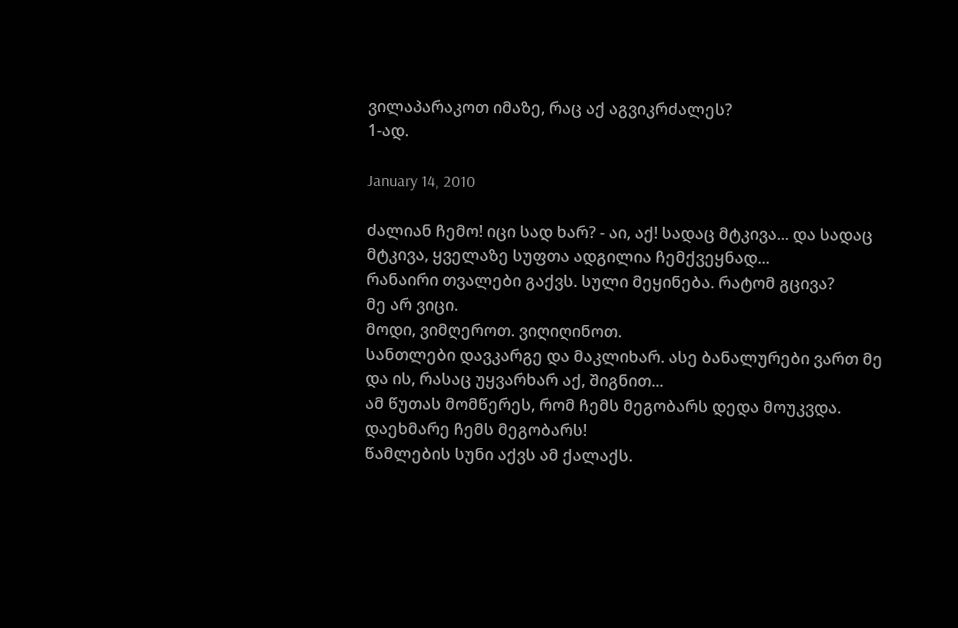ვილაპარაკოთ იმაზე, რაც აქ აგვიკრძალეს?
1-ად.

January 14, 2010

ძალიან ჩემო! იცი სად ხარ? - აი, აქ! სადაც მტკივა... და სადაც მტკივა, ყველაზე სუფთა ადგილია ჩემქვეყნად...
რანაირი თვალები გაქვს. სული მეყინება. რატომ გცივა?
მე არ ვიცი.
მოდი, ვიმღეროთ. ვიღიღინოთ.
სანთლები დავკარგე და მაკლიხარ. ასე ბანალურები ვართ მე და ის, რასაც უყვარხარ აქ, შიგნით...
ამ წუთას მომწერეს, რომ ჩემს მეგობარს დედა მოუკვდა. დაეხმარე ჩემს მეგობარს!
წამლების სუნი აქვს ამ ქალაქს.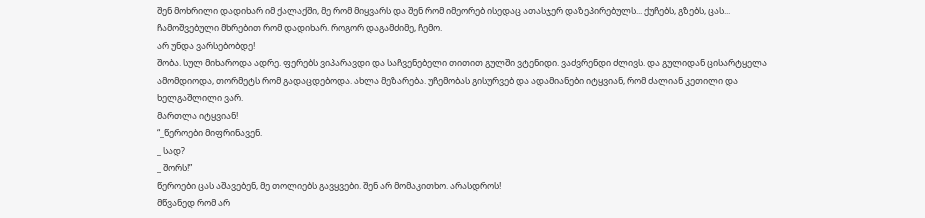შენ მოხრილი დადიხარ იმ ქალაქში, მე რომ მიყვარს და შენ რომ იმეორებ ისედაც ათასჯერ დაზეპირებულს... ქუჩებს, გზებს, ცას...
ჩამოშვებული მხრებით რომ დადიხარ. როგორ დაგამძიმე, ჩემო.
არ უნდა ვარსებობდე!
შობა. სულ მიხაროდა ადრე. ფერებს ვიპარავდი და საჩვენებელი თითით გულში ვტენიდი. ვაძვრენდი ძლივს. და გულიდან ცისარტყელა ამომდიოდა, თორმეტს რომ გადაცდებოდა. ახლა მეზარება. უჩემობას გისურვებ და ადამიანები იტყვიან, რომ ძალიან კეთილი და ხელგაშლილი ვარ.
მართლა იტყვიან!
“_წეროები მიფრინავენ.
_ სად?
_ შორს!”
წეროები ცას აშავებენ, მე თოლიებს გავყვები. შენ არ მომაკითხო. არასდროს!
მწვანედ რომ არ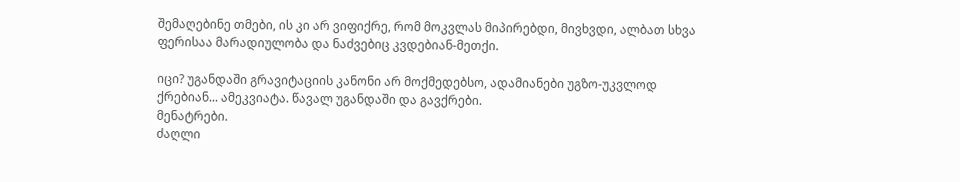შემაღებინე თმები, ის კი არ ვიფიქრე, რომ მოკვლას მიპირებდი, მივხვდი, ალბათ სხვა ფერისაა მარადიულობა და ნაძვებიც კვდებიან-მეთქი.

იცი? უგანდაში გრავიტაციის კანონი არ მოქმედებსო, ადამიანები უგზო-უკვლოდ ქრებიან... ამეკვიატა. წავალ უგანდაში და გავქრები.
მენატრები.
ძაღლი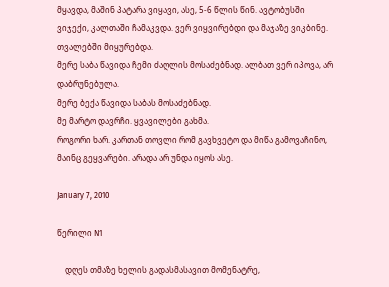მყავდა, მაშინ პატარა ვიყავი, ასე, 5-6 წლის წინ. ავტობუსში ვიჯექი, კალთაში ჩამაკვდა. ვერ ვიყვირებდი და მაჯაზე ვიკბინე. თვალებში მიყურებდა.
მერე საბა წავიდა ჩემი ძაღლის მოსაძებნად. ალბათ ვერ იპოვა, არ დაბრუნებულა.
მერე ბექა წავიდა საბას მოსაძებნად.
მე მარტო დავრჩი. ყვავილები გახმა.
როგორი ხარ. კართან თოვლი რომ გავხვეტო და მიწა გამოვაჩინო, მაინც გეყვარები. არადა არ უნდა იყოს ასე.

January 7, 2010

წერილი N1

    დღეს თმაზე ხელის გადასმასავით მომენატრე,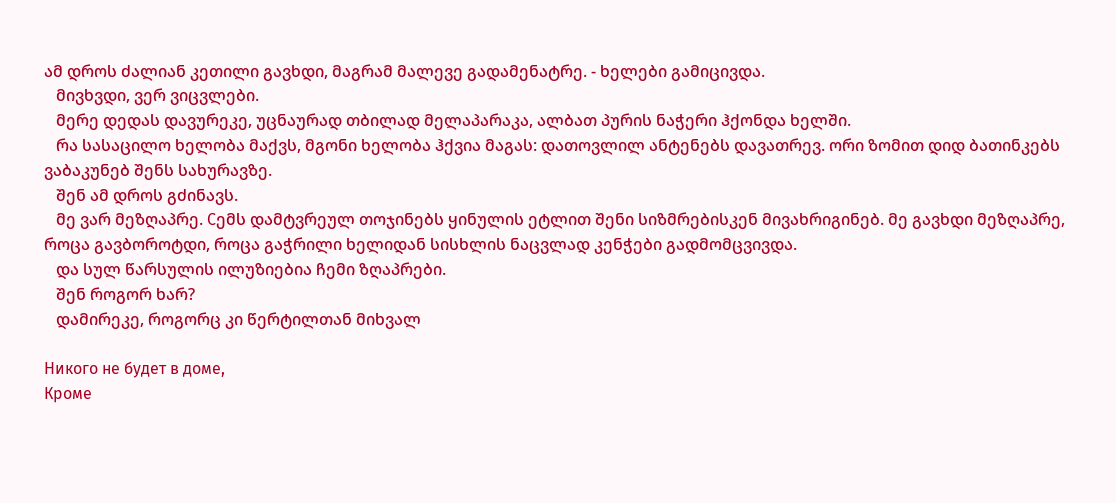ამ დროს ძალიან კეთილი გავხდი, მაგრამ მალევე გადამენატრე. - ხელები გამიცივდა.
   მივხვდი, ვერ ვიცვლები.
   მერე დედას დავურეკე, უცნაურად თბილად მელაპარაკა, ალბათ პურის ნაჭერი ჰქონდა ხელში.
   რა სასაცილო ხელობა მაქვს, მგონი ხელობა ჰქვია მაგას: დათოვლილ ანტენებს დავათრევ. ორი ზომით დიდ ბათინკებს ვაბაკუნებ შენს სახურავზე.
   შენ ამ დროს გძინავს.
   მე ვარ მეზღაპრე. Сემს დამტვრეულ თოჯინებს ყინულის ეტლით შენი სიზმრებისკენ მივახრიგინებ. მე გავხდი მეზღაპრე, როცა გავბოროტდი, როცა გაჭრილი ხელიდან სისხლის ნაცვლად კენჭები გადმომცვივდა.
   და სულ წარსულის ილუზიებია ჩემი ზღაპრები.
   შენ როგორ ხარ?
   დამირეკე, როგორც კი წერტილთან მიხვალ

Никого не будет в доме,
Кроме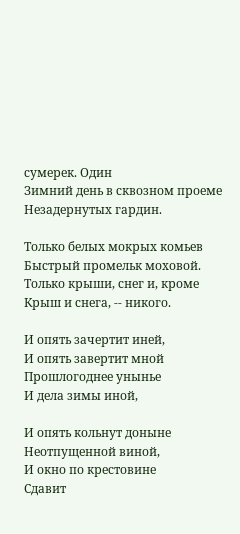сумерек. Один
Зимний день в сквозном проеме
Незадернутых гардин.

Только белых мокрых комьев
Быстрый промельк моховой.
Только крыши, снег и, кроме
Крыш и снега, -- никого.

И опять зачертит иней,
И опять завертит мной
Прошлогоднее унынье
И дела зимы иной,

И опять кольнут доныне
Неотпущенной виной,
И окно по крестовине
Сдавит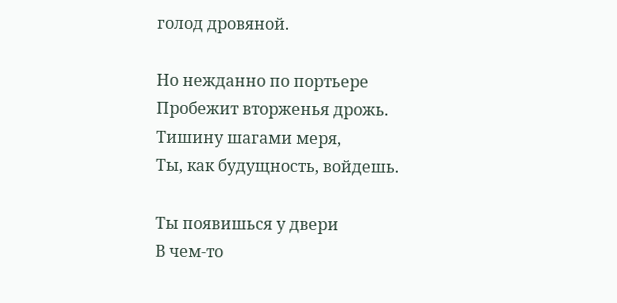голод дровяной.

Но нежданно по портьере
Пробежит вторженья дрожь.
Тишину шагами меря,
Ты, как будущность, войдешь.

Ты появишься у двери
В чем-то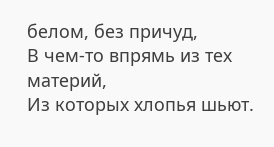белом, без причуд,
В чем-то впрямь из тех материй,
Из которых хлопья шьют.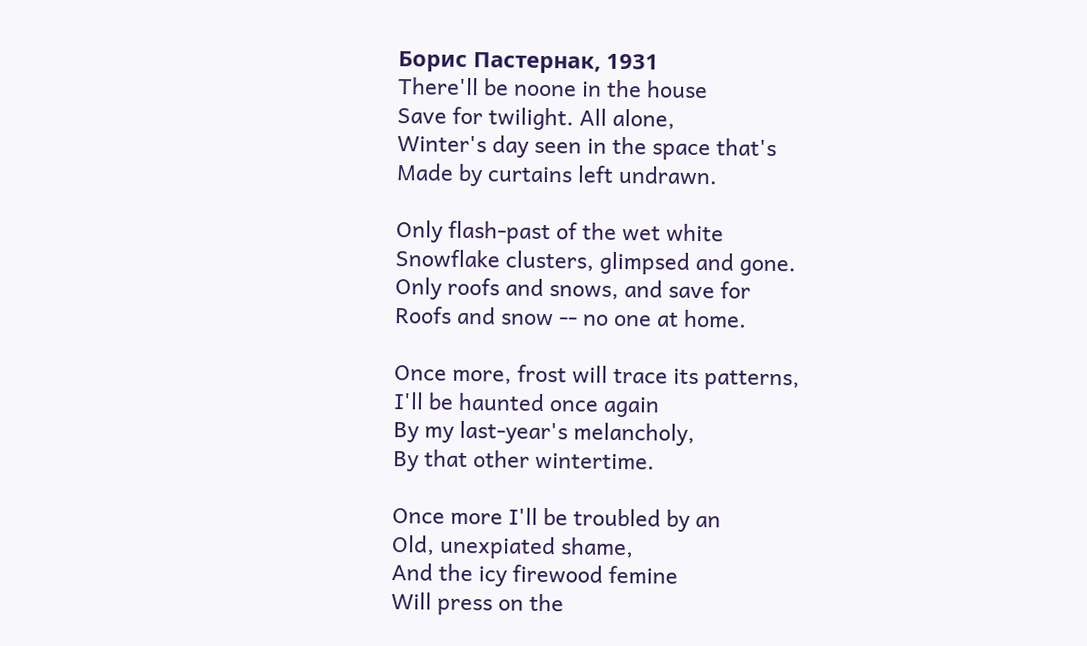Борис Пастернак, 1931
There'll be noone in the house
Save for twilight. All alone,
Winter's day seen in the space that's
Made by curtains left undrawn.

Only flash-past of the wet white
Snowflake clusters, glimpsed and gone.
Only roofs and snows, and save for
Roofs and snow -- no one at home.

Once more, frost will trace its patterns,
I'll be haunted once again
By my last-year's melancholy,
By that other wintertime.

Once more I'll be troubled by an
Old, unexpiated shame,
And the icy firewood femine
Will press on the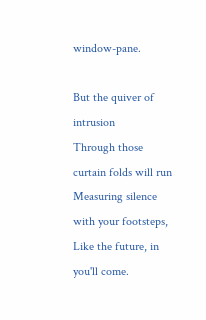window-pane.

But the quiver of intrusion
Through those curtain folds will run
Measuring silence with your footsteps,
Like the future, in you'll come.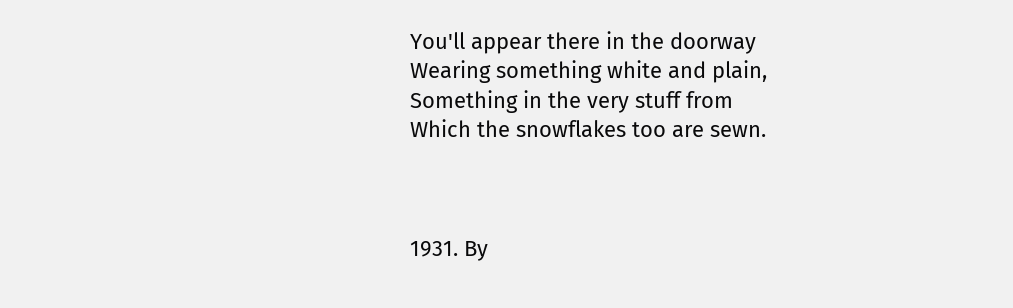You'll appear there in the doorway
Wearing something white and plain,
Something in the very stuff from
Which the snowflakes too are sewn.



1931. By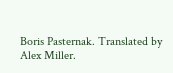Boris Pasternak. Translated by Alex Miller.